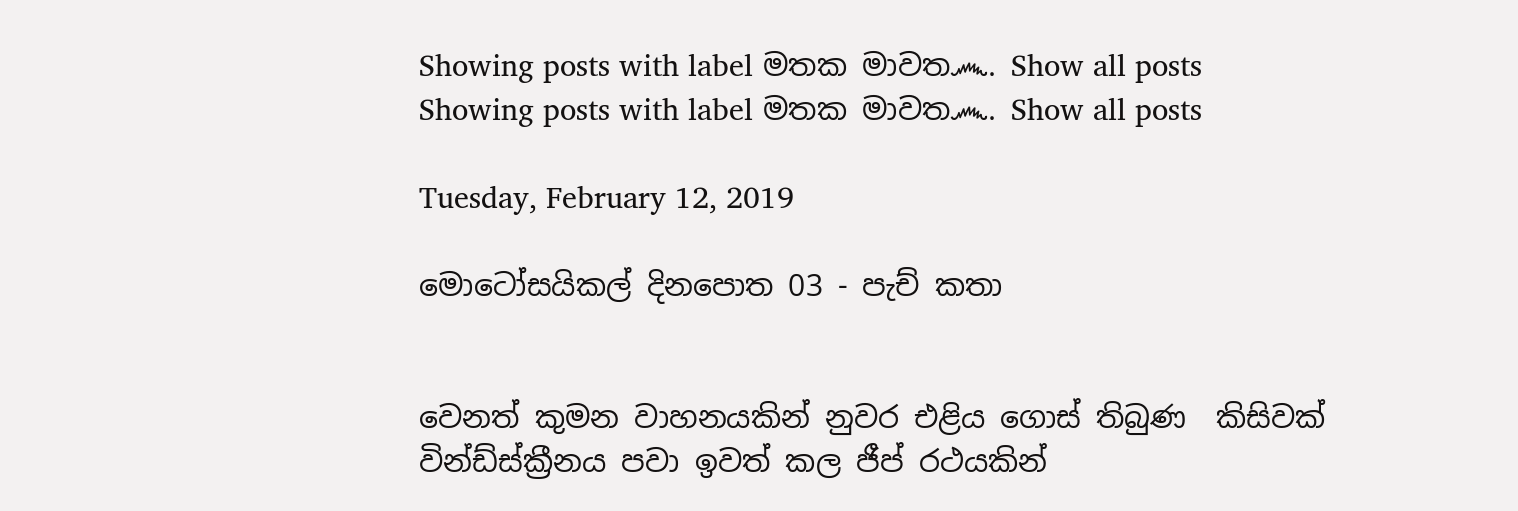Showing posts with label මතක මාවත෴. Show all posts
Showing posts with label මතක මාවත෴. Show all posts

Tuesday, February 12, 2019

මොටෝසයිකල් දිනපොත 03 - පැච් කතා


වෙනත් කුමන වාහනයකින් නුවර එළිය ගොස් තිබුණ  කිසිවක් වින්ඩ්ස්ක්‍රීනය පවා ඉවත් කල ජීප් රථයකින්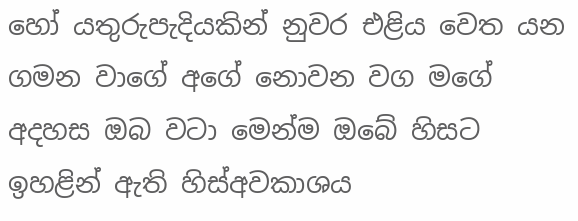හෝ යතුරුපැදියකින් නුවර එළිය වෙත යන ගමන වාගේ අගේ නොවන වග මගේ අදහස ඔබ වටා මෙන්ම ඔබේ හිසට ඉහළින් ඇති හිස්අවකාශය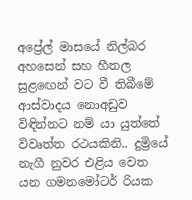අප්‍රේල් මාසයේ නිල්බර අහසෙන් සහ හීතල සුළඟෙන් වට වී තිබීමේ ආස්වාදය නොඅඩුව විඳින්නට නම් යා යුත්තේ විවෘත්ත රථයකිනි.. දුම්‍රියේ නැගී නුවර එළිය වෙත යන ගමනමෝටර් රියක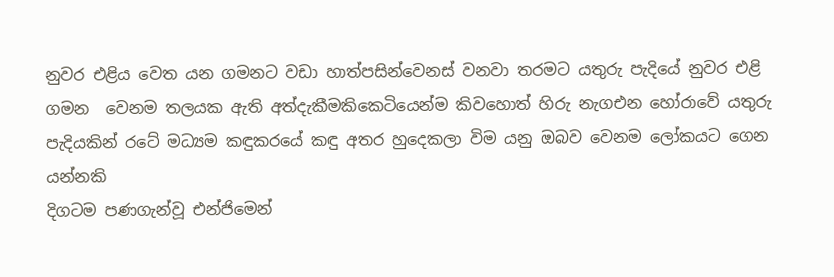නුවර එළිය වෙත යන ගමනට වඩා හාත්පසින්වෙනස් වනවා තරමට යතුරු පැදියේ නුවර එළි ගමන  වෙනම තලයක ඇති අත්දැකීමකිකෙටියෙන්ම කිවහොත් හිරු නැගඑන හෝරාවේ යතුරු පැදියකින් රටේ මධ්‍යම කඳුකරයේ කඳු අතර හුදෙකලා විම යනු ඔබව වෙනම ලෝකයට ගෙන යන්නකි
දිගටම පණගැන්වූ එන්ජිමෙන්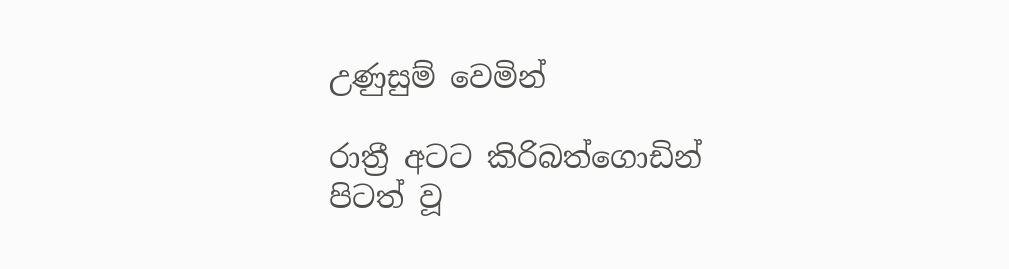උණුසුම් වෙමින්

රාත්‍රී අටට කිරිබත්ගොඩින් පිටත් වූ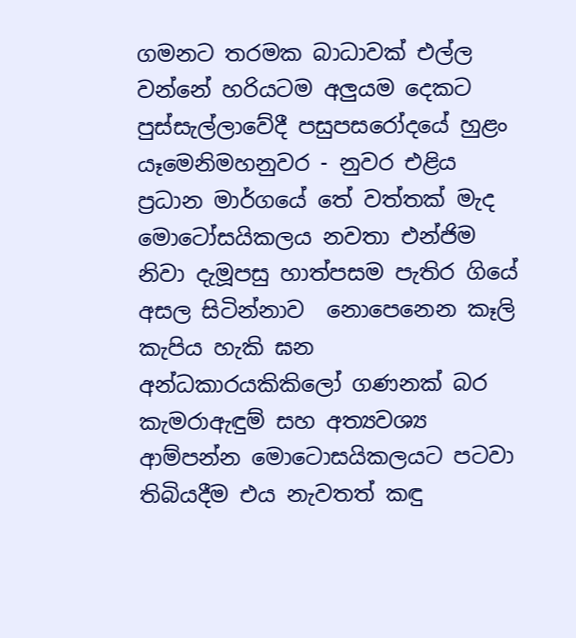ගමනට තරමක බාධාවක් එල්ල වන්නේ හරියටම අලුයම දෙකට පුස්සැල්ලාවේදී පසුපසරෝදයේ හුළං යෑමෙනිමහනුවර - නුවර එළිය ප්‍රධාන මාර්ගයේ තේ වත්තක් මැද මොටෝසයිකලය නවතා එන්ජිම නිවා දැමූපසු හාත්පසම පැතිර ගියේ අසල සිටින්නාව  නොපෙනෙන කෑලි කැපිය හැකි ඝන අන්ධකාරයකිකිලෝ ගණනක් බර කැමරාඇඳුම් සහ අත්‍යවශ්‍ය ආම්පන්න මොටොසයිකලයට පටවා තිබියදීම එය නැවතත් කඳු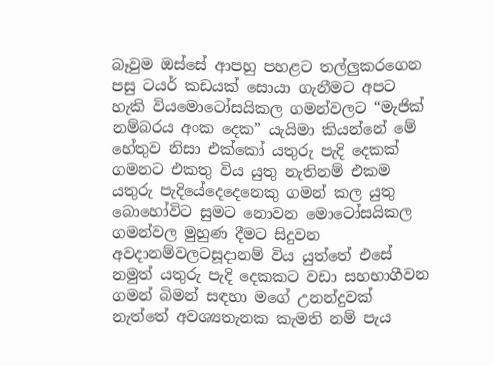බෑවුම ඔස්සේ ආපහු පහළට තල්ලුකරගෙන  පසු ටයර් කඩයක් සොයා ගැනීමට අපට හැකි වියමොටෝසයිකල ගමන්වලට “මැජික් නම්බරය අංක දෙක” යැයිමා කියන්නේ මේ හේතුව නිසා එක්කෝ යතුරු පැදි දෙකක් ගමනට එකතු විය යුතු නැතිනම් එකම යතුරු පැදියේදෙදෙනෙකු ගමන් කල යුතු බොහෝවිට සුමට නොවන මොටෝසයිකල ගමන්වල මුහුණ දීමට සිදුවන අවදානම්වලටසූදානම් විය යුත්තේ එසේ නමුත් යතුරු පැදි දෙකකට වඩා සහභාගීවන ගමන් බිමන් සඳහා මගේ උනන්දුවක් නැත්තේ අවශ්‍යතැනක කැමති නම් පැය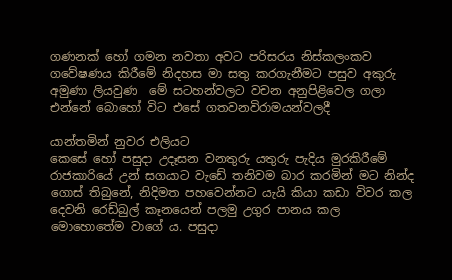ගණනක් හෝ ගමන නවතා අවට පරිසරය නිස්කලංකව ගවේෂණය කිරීමේ නිදහස මා සතු කරගැනීමට පසුව අකුරු අමුණා ලියවුණ  මේ සටහන්වලට වචන අනුපිළිවෙල ගලා එන්නේ බොහෝ විට එසේ ගතවනවිරාමයන්වලදී

යාන්තමින් නුවර එලියට
කෙසේ හෝ පසුදා උදෑසන වනතුරු යතුරු පැදිය මුරකිරීමේ රාජකාරියේ උන් සගයාට වැඩේ තනිවම බාර කරමින් මට නින්ද ගොස් තිබුනේ, නිදිමත පහවෙන්නට යැයි කියා කඩා විවර කල දෙවනි රෙඩ්බුල් කෑනයෙන් පලමු උගුර පානය කල මොහොතේම වාගේ ය. පසුදා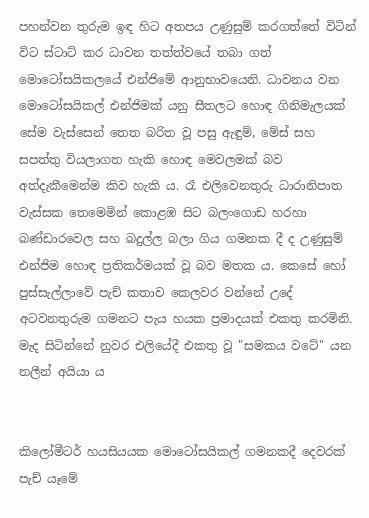පහන්වන තුරුම ඉඳ හිට අතපය උණුසුම් කරගත්තේ විටින් විට ස්ටාට් කර ධාවන තත්ත්වයේ තබා ගත් මොටෝසයිකලයේ එන්ජිමේ ආනුභාවයෙනි. ධාවනය වන මොටෝසයිකල් එන්ජිමක් යනු සීතලට හොඳ ගිනිමැලයක් සේම වැස්සෙන් තෙත බරිත වූ පසු ඇඳුම්, මේස් සහ සපත්තු වියලාගත හැකි හොඳ මෙවලමක් බව අත්දැකීමෙන්ම කිව හැකි ය. රෑ එලිවෙනතුරු ධාරානිපාත වැස්සක තෙමෙමින් කොළඹ සිට බලංගොඩ හරහා බණ්ඩාරවෙල සහ බදුල්ල බලා ගිය ගමනක දී ද උණුසුම් එන්ජිම හොඳ ප්‍රතිකර්මයක් වූ බව මතක ය. කෙසේ හෝ පුස්සැල්ලාවේ පැච් කතාව කෙලවර වන්නේ උදේ අටවනතුරුම ගමනට පැය හයක ප්‍රමාදයක් එකතු කරමිනි.
මැද සිටින්නේ නුවර එලියේදී එකතු වූ "සමකය වටේ" යන නලීන් අයියා ය


කිලෝමීටර් හයසියයක මොටෝසයිකල් ගමනකදී දෙවරක් පැච් යෑමේ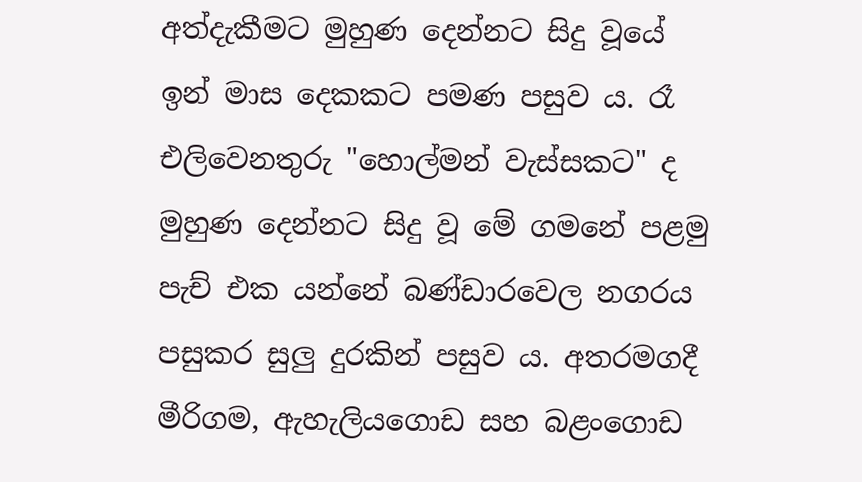අත්දැකීමට මුහුණ දෙන්නට සිදු වූයේ ඉන් මාස දෙකකට පමණ පසුව ය. රෑ එලිවෙනතුරු "හොල්මන් වැස්සකට" ද මුහුණ දෙන්නට සිදු වූ මේ ගමනේ පළමු පැච් එක යන්නේ බණ්ඩාරවෙල නගරය පසුකර සුලු දුරකින් පසුව ය. අතරමගදී මීරිගම, ඇහැලියගොඩ සහ බළංගොඩ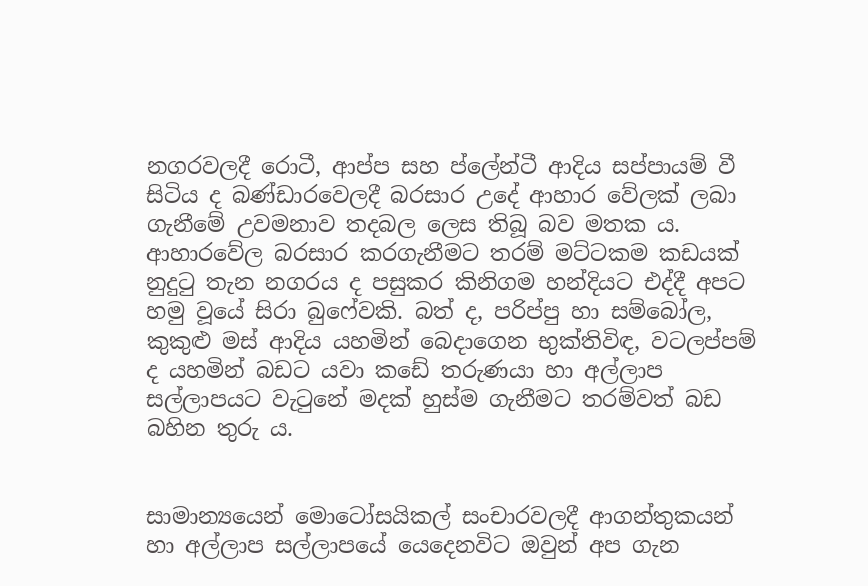නගරවලදී රොටී, ආප්ප සහ ප්ලේන්ටී ආදිය සප්පායම් වී සිටිය ද බණ්ඩාරවෙලදී බරසාර උදේ ආහාර වේලක් ලබා ගැනීමේ උවමනාව තදබල ලෙස තිබූ බව මතක ය. ආහාරවේල බරසාර කරගැනීමට තරම් මට්ටකම කඩයක් නුදුටු තැන නගරය ද පසුකර කිනිගම හන්දියට එද්දී අපට හමු වූයේ සිරා බුෆේවකි. බත් ද, පරිප්පු හා සම්බෝල, කුකුළු මස් ආදිය යහමින් බෙදාගෙන භුක්තිවිඳ, වටලප්පම් ද යහමින් බඩට යවා කඩේ තරුණයා හා අල්ලාප සල්ලාපයට වැටුනේ මදක් හුස්ම ගැනීමට තරම්වත් බඩ බහින තුරු ය.


සාමාන්‍යයෙන් මොටෝසයිකල් සංචාරවලදී ආගන්තුකයන් හා අල්ලාප සල්ලාපයේ යෙදෙනවිට ඔවුන් අප ගැන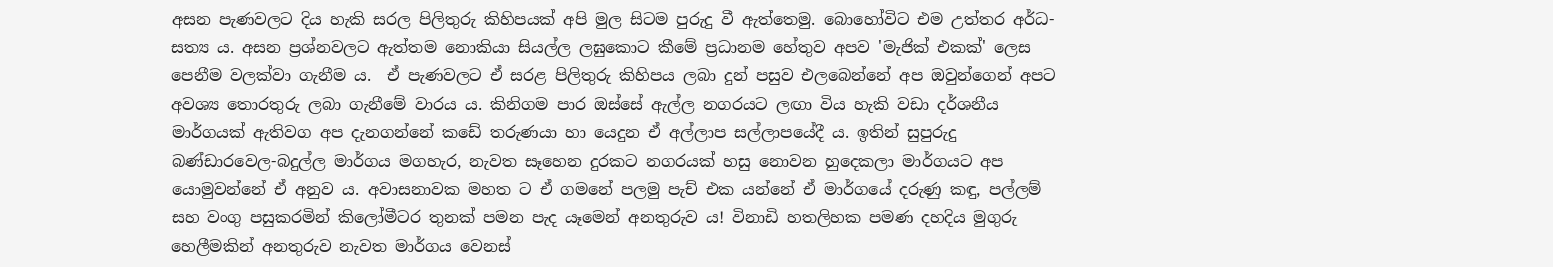අසන පැණවලට දිය හැකි සරල පිලිතුරු කිහිපයක් අපි මුල සිටම පුරුදු වී ඇත්තෙමු. බොහෝවිට එම උත්තර අර්ධ-සත්‍ය ය. අසන ප්‍රශ්නවලට ඇත්තම නොකියා සියල්ල ලඝුකොට කීමේ ප්‍රධානම හේතුව අපව 'මැජික් එකක්' ලෙස පෙනීම වලක්වා ගැනීම ය.  ඒ පැණවලට ඒ සරළ පිලිතුරු කිහිපය ලබා දුන් පසුව එලබෙන්නේ අප ඔවුන්ගෙන් අපට අවශ්‍ය තොරතුරු ලබා ගැනීමේ වාරය ය. කිනිගම පාර ඔස්සේ ඇල්ල නගරයට ලඟා විය හැකි වඩා දර්ශනීය මාර්ගයක් ඇතිවග අප දැනගන්නේ කඩේ තරුණයා හා යෙදුන ඒ අල්ලාප සල්ලාපයේදී ය. ඉතින් සුපුරුදු බණ්ඩාරවෙල-බදුල්ල මාර්ගය මගහැර, නැවත සෑහෙන දුරකට නගරයක් හසු නොවන හුදෙකලා මාර්ගයට අප යොමුවන්නේ ඒ අනුව ය. අවාසනාවක මහත ට ඒ ගමනේ පලමු පැච් එක යන්නේ ඒ මාර්ගයේ දරුණු කඳු, පල්ලම් සහ වංගු පසුකරමින් කිලෝමීටර තුනක් පමන පැද යෑමෙන් අනතුරුව ය! විනාඩි හතලිහක පමණ දහදිය මුගුරු හෙලීමකින් අනතුරුව නැවත මාර්ගය වෙනස්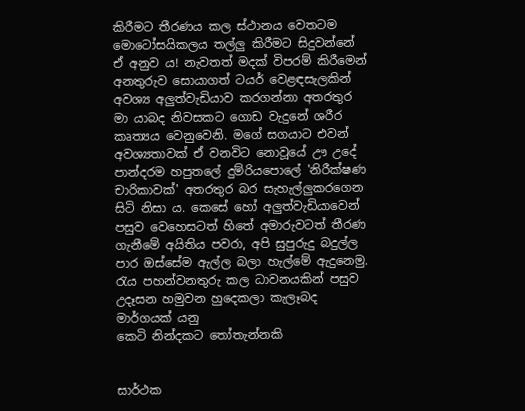කිරීමට තීරණය කල ස්ථානය වෙතටම මොටෝසයිකලය තල්ලු කිරීමට සිදුවන්නේ ඒ අනුව ය! නැවතත් මදක් විපරම් කිරීමෙන් අනතුරුව සොයාගත් ටයර් වෙළඳසැලකින් අවශ්‍ය අලුත්වැඩියාව කරගන්නා අතරතුර මා යාබද නිවසකට ගොඩ වැදුනේ ශරීර කෘත්‍යය වෙනුවෙනි. මගේ සගයාට එවන් අවශ්‍යතාවක් ඒ වනවිට නොවූයේ ඌ උදේ පාන්දරම හපුතලේ දුම්රියපොලේ 'නිරීක්ෂණ චාරිකාවක්' අතරතුර බර සැහැල්ලුකරගෙන සිටි නිසා ය. කෙසේ හෝ අලුත්වැඩියාවෙන් පසුව වෙහෙසටත් හිතේ අමාරුවටත් තීරණ ගැනීමේ අයිතිය පවරා, අපි සුපුරුදු බදුල්ල පාර ඔස්සේම ඇල්ල බලා හැල්මේ ඇදුනෙමු.
රැය පහන්වනතුරු කල ධාවනයකින් පසුව
උදෑසන හමුවන හුදෙකලා කැලෑබද මාර්ගයක් යනු
කෙටි නින්දකට තෝතැන්නකි


සාර්ථක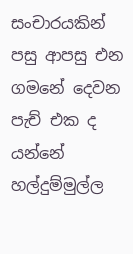සංචාරයකින් පසු ආපසු එන ගමනේ දෙවන පැච් එක ද යන්නේ හල්දුම්මුල්ල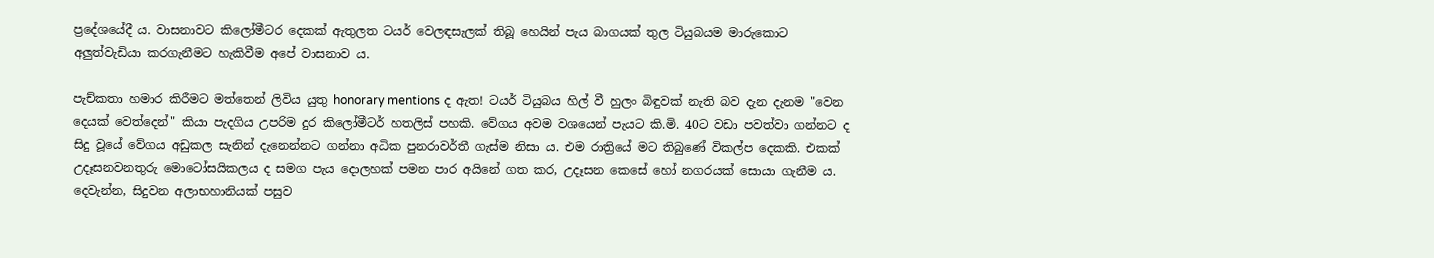ප්‍රදේශයේදී ය. වාසනාවට කිලෝමීටර දෙකක් ඇතුලත ටයර් වෙලඳසැලක් තිබූ හෙයින් පැය බාගයක් තුල ටියුබයම මාරුකොට අලුත්වැඩියා කරගැනීමට හැකිවීම අපේ වාසනාව ය.

පැච්කතා හමාර කිරීමට මත්තෙන් ලිවිය යුතු honorary mentions ද ඇත! ටයර් ටියුබය හිල් වී හුලං බිඳුවක් නැති බව දැන දැනම "වෙන දෙයක් වෙත්දෙන්" කියා පැදගිය උපරිම දුර කිලෝමීටර් හතලිස් පහකි. වේගය අවම වශයෙන් පැයට කි.මි. 40ට වඩා පවත්වා ගන්නට ද සිදු වූයේ වේගය අඩුකල සැනින් දැනෙන්නට ගන්නා අධික පුනරාවර්තී ගැස්ම නිසා ය. එම රාත්‍රියේ මට තිබුණේ විකල්ප දෙකකි. එකක් උදෑසනවනතුරු මොටෝසයිකලය ද සමග පැය දොලහක් පමන පාර අයිනේ ගත කර, උදෑසන කෙසේ හෝ නගරයක් සොයා ගැනීම ය. දෙවැන්න, සිදුවන අලාභහානියක් පසුව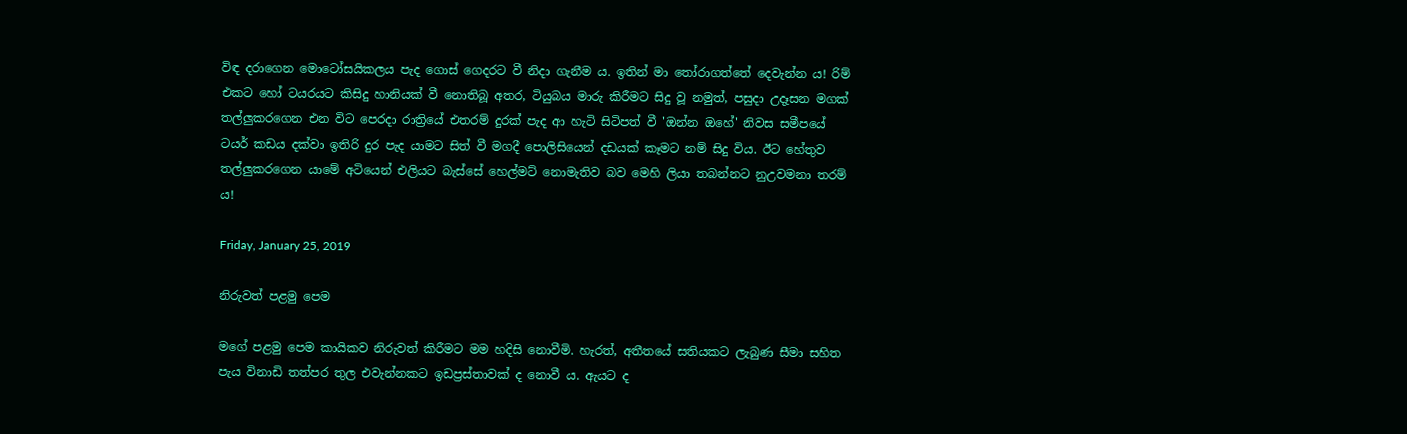විඳ දරාගෙන මොටෝසයිකලය පැද ගොස් ගෙදරට වී නිදා ගැනීම ය. ඉතින් මා තෝරාගත්තේ දෙවැන්න ය! රිම් එකට හෝ ටයරයට කිසිදු හානියක් වී නොතිබූ අතර, ටියුබය මාරු කිරීමට සිදු වූ නමුත්, පසුදා උදෑසන මගක් තල්ලුකරගෙන එන විට පෙරදා රාත්‍රියේ එතරම් දුරක් පැද ආ හැටි සිටිපත් වී 'ඔන්න ඔහේ' නිවස සමීපයේ ටයර් කඩය දක්වා ඉතිරි දුර පැද යාමට සිත් වී මගදී පොලිසියෙන් දඩයක් කෑමට නම් සිදු විය. ඊට හේතුව තල්ලුකරගෙන යාමේ අටියෙන් එලියට බැස්සේ හෙල්මට් නොමැතිව බව මෙහි ලියා තබන්නට නුඋවමනා තරම් ය!

Friday, January 25, 2019

නිරුවත් පළමු පෙම

මගේ පළමු පෙම කායිකව නිරුවත් කිරීමට මම හදිසි නොවීමි. හැරත්, අතීතයේ සතියකට ලැබුණ සීමා සහිත පැය විනාඩි තත්පර තුල එවැන්නකට ඉඩප්‍රස්තාවක් ද නොවී ය. ඇයට ද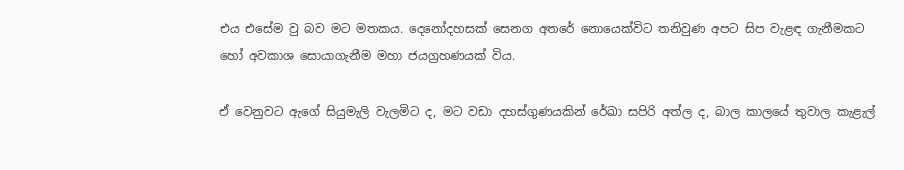එය එසේම වු බව මට මතකය. දෙනෝදහසක් සෙනග අතරේ නොයෙක්විට තනිවුණ අපට සිප වැළඳ ගැනීමකට හෝ අවකාශ සොයාගැනීම මහා ජයග්‍රහණයක් විය.

ඒ වෙනුවට ඇගේ සියුමැලි වැලමිට ද, මට වඩා දහස්ගුණයකින් රේඛා සපිරි අත්ල ද, බාල කාලයේ තුවාල කැළැල්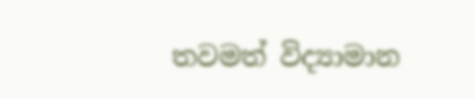තවමත් විද්‍යාමාන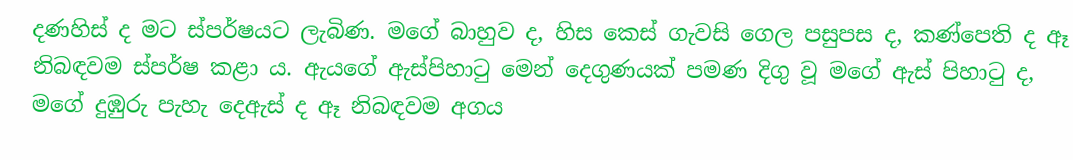දණහිස් ද මට ස්පර්ෂයට ලැබිණ. මගේ බාහුව ද, හිස කෙස් ගැවසි ගෙල පසුපස ද, කණ්පෙති ද ඈ නිබඳවම ස්පර්ෂ කළා ය. ඇයගේ ඇස්පිහාටු මෙන් දෙගුණයක් පමණ දිගු වූ මගේ ඇස් පිහාටු ද, මගේ දුඹුරු පැහැ දෙඇස් ද ඈ නිබඳවම අගය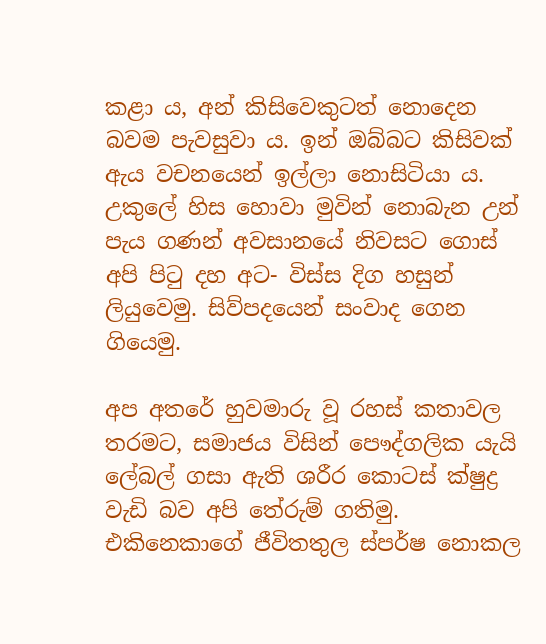කළා ය, අන් කිසිවෙකුටත් නොදෙන බවම පැවසුවා ය. ඉන් ඔබ්බට කිසිවක් ඇය වචනයෙන් ඉල්ලා නොසිටියා ය. උකුලේ හිස හොවා මුවින් නොබැන උන් පැය ගණන් අවසානයේ නිවසට ගොස් අපි පිටු දහ අට- විස්ස දිග හසුන් ලියුවෙමු. සිව්පදයෙන් සංවාද ගෙන ගියෙමු.

අප අතරේ හුවමාරු වූ රහස් කතාවල තරමට, සමාජය විසින් පෞද්ගලික යැයි ලේබල් ගසා ඇති ශරීර කොටස් ක්ෂුද්‍ර වැඩි බව අපි තේරුම් ගතිමු. එකිනෙකාගේ ජීවිතතුල ස්පර්ෂ නොකල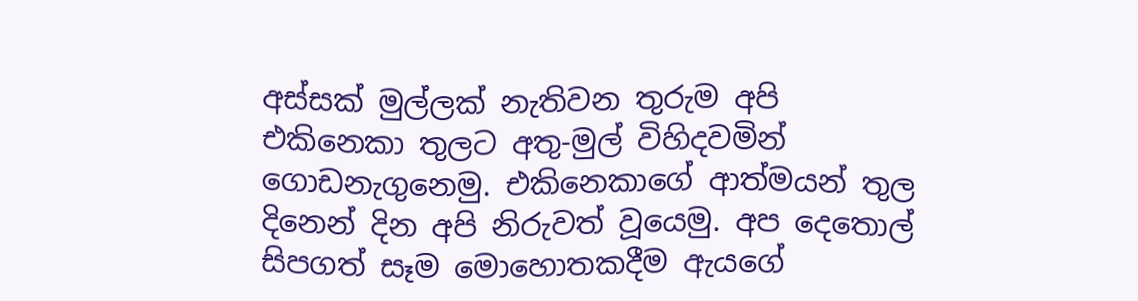අස්සක් මුල්ලක් නැතිවන තුරුම අපි එකිනෙකා තුලට අතු-මුල් විහිදවමින් ගොඩනැගුනෙමු. එකිනෙකාගේ ආත්මයන් තුල දිනෙන් දින අපි නිරුවත් වූයෙමු. අප දෙතොල් සිපගත් සෑම මොහොතකදීම ඇයගේ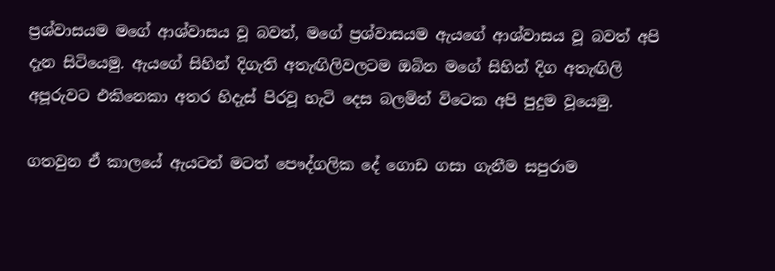ප්‍රශ්වාසයම මගේ ආශ්වාසය වූ බවත්, මගේ ප්‍රශ්වාසයම ඇයගේ ආශ්වාසය වූ බවත් අපි දැන සිටියෙමු. ඇයගේ සිහින් දිගැති අතැඟිලිවලටම ඔබින මගේ සිහින් දිග අතැඟිලි අපූරුවට එකිනෙකා අතර හිදැස් පිරවූ හැටි දෙස බලමින් විටෙක අපි පුදුම වූයෙමු.

ගතවුන ඒ කාලයේ ඇයටත් මටත් පෞද්ගලික දේ ගොඩ ගසා ගැනීම සපුරාම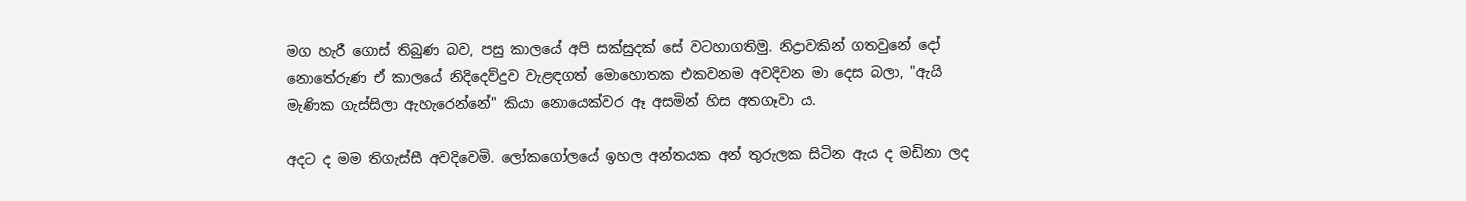මග හැරී ගොස් තිබුණ බව, පසු කාලයේ අපි සක්සුදක් සේ වටහාගතිමු. නිද්‍රාවකින් ගතවුනේ දෝ නොතේරුණ ඒ කාලයේ නිදිදෙව්දුව වැළඳගත් මොහොතක එකවනම අවදිවන මා දෙස බලා, "ඇයි මැණික ගැස්සිලා ඇහැරෙන්නේ" කියා නොයෙක්වර ඈ අසමින් හිස අතගෑවා ය.

අදට ද මම තිගැස්සී අවදිවෙමි. ලෝකගෝලයේ ඉහල අන්තයක අන් තුරුලක සිටින ඇය ද මඩිනා ලද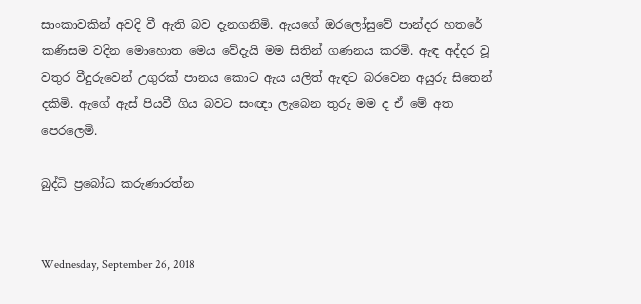සාංකාවකින් අවදි වී ඇති බව දැනගනිමි. ඇයගේ ඔරලෝසුවේ පාන්දර හතරේ කණිසම වදින මොහොත මෙය වේදැයි මම සිතින් ගණනය කරමි. ඇඳ අද්දර වූ වතුර වීදුරුවෙන් උගුරක් පානය කොට ඇය යලිත් ඇඳට බරවෙන අයුරු සිතෙන් දකිමි. ඇගේ ඇස් පියවී ගිය බවට සංඥා ලැබෙන තුරු මම ද ඒ මේ අත පෙරලෙමි.

බුද්ධි ප්‍රබෝධ කරුණාරත්න


Wednesday, September 26, 2018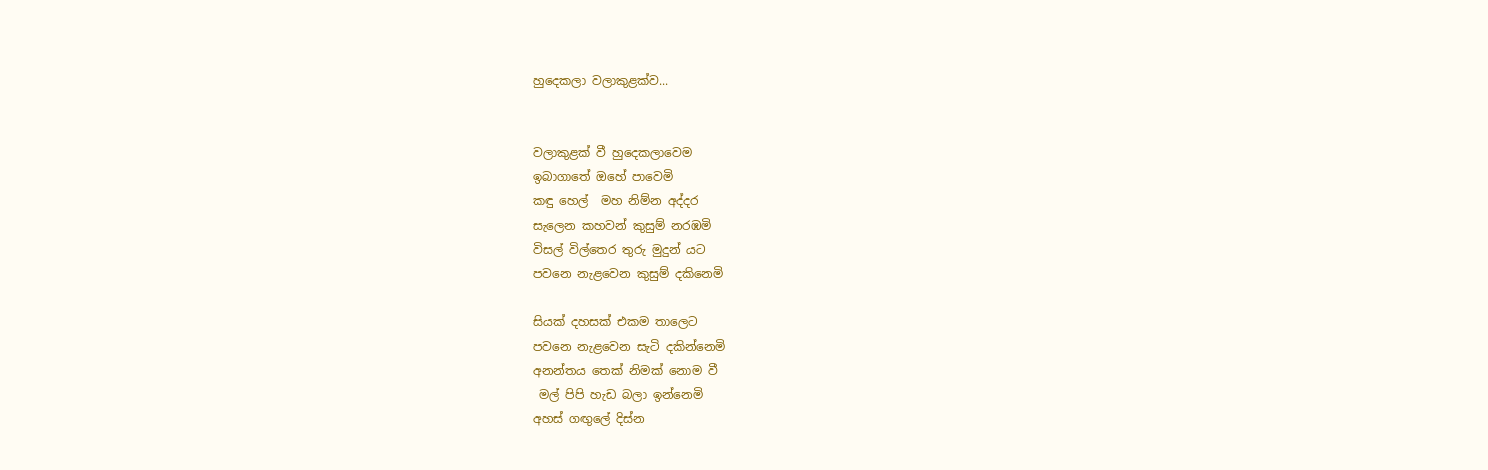හුදෙකලා වලාකුළක්ව...


වලාකුළක් වී හුදෙකලාවෙම
ඉබාගාතේ ඔහේ පාවෙමි
කඳු හෙල්  මහ නිම්න අද්දර
සැලෙන කහවන් කුසුම් නරඹමි
විසල් විල්තෙර තුරු මුදුන් යට
පවනෙ නැළවෙන කුසුම් දකිනෙමි

සියක් දහසක් එකම තාලෙට
පවනෙ නැළවෙන සැටි දකින්නෙමි
අනන්තය තෙක් නිමක් නොම වී
 මල් පිපි හැඩ බලා ඉන්නෙමි
අහස් ගඟුලේ දිස්න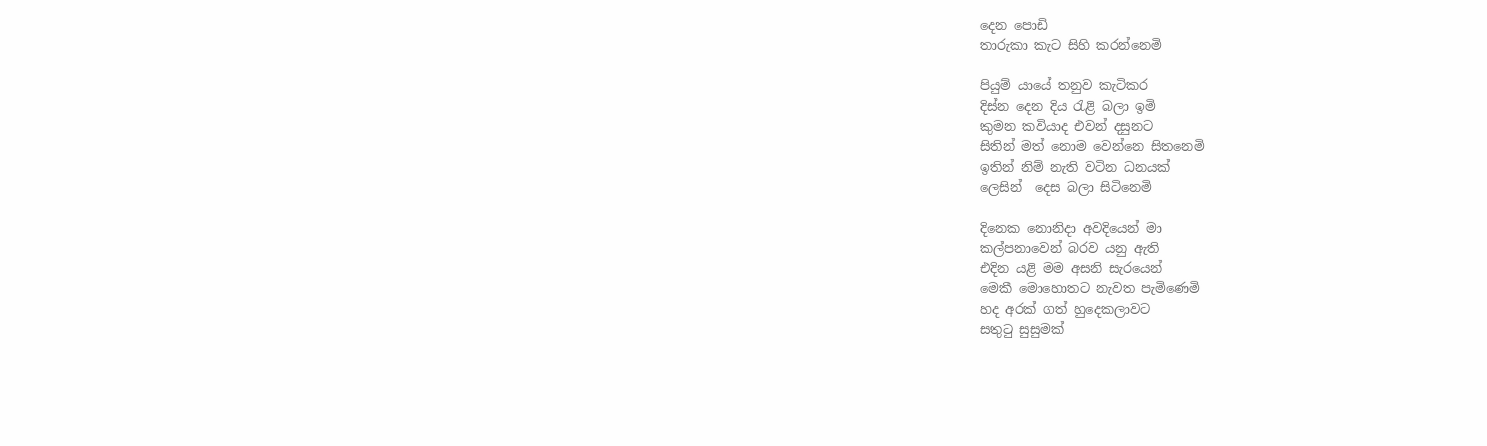දෙන පොඩි
තාරුකා කැට සිහි කරන්නෙමි

පියුම් යායේ තනුව කැටිකර
දිස්න දෙන දිය රැළි බලා ඉමි
කුමන කවියාද එවන් දසුනට
සිතින් මත් නොම වෙන්නෙ සිතනෙමි
ඉතින් නිම් නැති වටින ධනයක්
ලෙසින්  දෙස බලා සිටිනෙමි

දිනෙක නොනිදා අවදියෙන් මා
කල්පනාවෙන් බරව යනු ඇති
එදින යළි මම අසනි සැරයෙන්
මෙකී මොහොතට නැවත පැමිණෙමි
හද අරක් ගත් හුදෙකලාවට
සතුටු සුසුමක්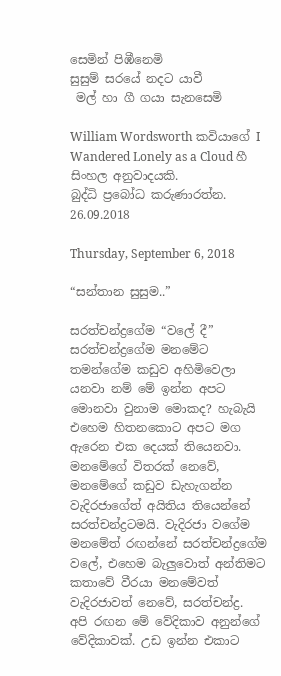සෙමින් පිඹීනෙමි
සුසුම් සරයේ නදට යාවී
 මල් හා ගී ගයා සැනසෙමි

William Wordsworth කවියාගේ I Wandered Lonely as a Cloud හී සිංහල අනුවාදයකි.
බුද්ධි ප්‍රබෝධ කරුණාරත්න.
26.09.2018

Thursday, September 6, 2018

“සන්තාන සුසුම..”

සරත්චන්ද්‍රගේම “වලේ දී” සරත්චන්ද්‍රගේම මනමේට තමන්ගේම කඩුව අහිමිවෙලා යනවා නම් මේ ඉන්න අපට මොනවා වුනාම මොකද? හැබැයි එහෙම හිතනකොට අපට මග ඇරෙන එක දෙයක් තියෙනවා. මනමේගේ විතරක් නෙවේ, මනමේගේ කඩුව ඩැහැගන්න වැදිරජාගේත් අයිතිය තියෙන්නේ සරත්චන්ද්‍රටමයි. වැදිරජා වගේම මනමේත් රඟන්නේ සරත්චන්ද්‍රගේම වලේ, එහෙම බැලුවොත් අන්තිමට කතාවේ වීරයා මනමේවත් වැදිරජාවත් නෙවේ, සරත්චන්ද්‍ර.
අපි රඟන මේ වේදිකාව අනුන්ගේ වේදිකාවක්. උඩ ඉන්න එකාට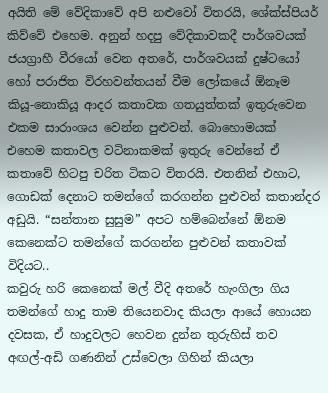අයිති මේ වේදිකාවේ අපි නළුවෝ විතරයි, ශේක්ස්පියර් කිව්වේ එහෙම. අනුන් හදපු වේදිකාවකදී පාර්ශවයක් ජයග්‍රාහී වීරයෝ වෙන අතරේ, පාර්ශවයක් දුෂ්ටයෝ හෝ පරාජිත විරහවන්තයන් වීම ලෝකයේ ඕනෑම කියූ-නොකියූ ආදර කතාවක ගතයුත්තක් ඉතුරුවෙන එකම සාරාංශය වෙන්න පුළුවන්. බොහොමයක් එහෙම කතාවල වටිනාකමක් ඉතුරු වෙන්නේ ඒ කතාවේ හිටපු චරිත ටිකට විතරයි. එතනින් එහාට, ගොඩක් දෙනාට තමන්ගේ කරගන්න පුළුවන් කතාන්දර අඩුයි. “සන්තාන සුසුම” අපට හම්බෙන්නේ ඕනම කෙනෙක්ට තමන්ගේ කරගන්න පුළුවන් කතාවක් විදියට..
කවුරු හරි කෙනෙක් මල් වීදි අතරේ හැංගිලා ගිය තමන්ගේ හාදු තාම තියෙනවාද කියලා ආයේ හොයන දවසක, ඒ හාදුවලට හෙවන දුන්න තුරුහිස් තව අඟල්-අඩි ගණනින් උස්වෙලා ගිහින් කියලා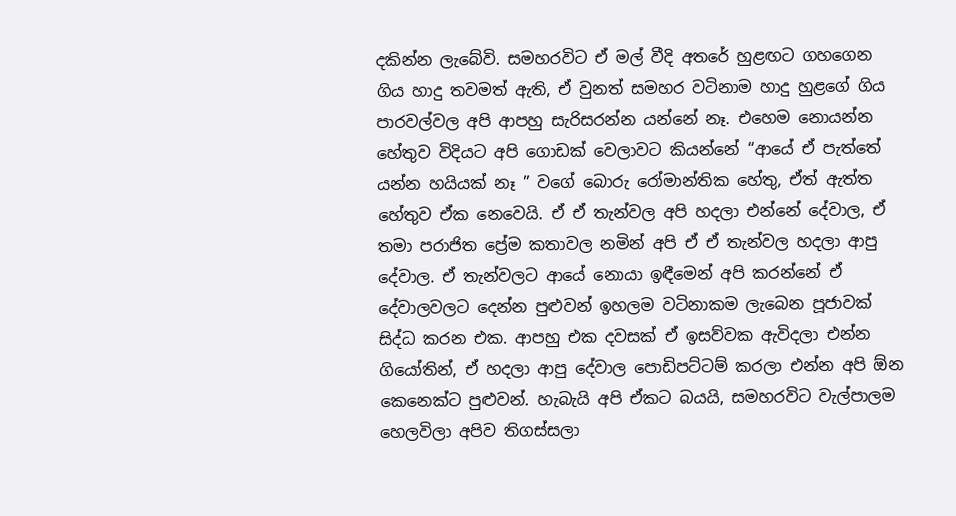දකින්න ලැබේවි. සමහරවිට ඒ මල් වීදි අතරේ හුළඟට ගහගෙන ගිය හාදු තවමත් ඇති, ඒ වුනත් සමහර වටිනාම හාදු හුළගේ ගිය පාරවල්වල අපි ආපහු සැරිසරන්න යන්නේ නෑ. එහෙම නොයන්න හේතුව විදියට අපි ගොඩක් වෙලාවට කියන්නේ “ආයේ ඒ පැත්තේ යන්න හයියක් නෑ ” වගේ බොරු රෝමාන්තික හේතු, ඒත් ඇත්ත හේතුව ඒක නෙවෙයි. ඒ ඒ තැන්වල අපි හදලා එන්නේ දේවාල, ඒ තමා පරාජිත ප්‍රේම කතාවල නමින් අපි ඒ ඒ තැන්වල හදලා ආපු දේවාල. ඒ තැන්වලට ආයේ නොයා ඉඳීමෙන් අපි කරන්නේ ඒ දේවාලවලට දෙන්න පුළුවන් ඉහලම වටිනාකම ලැබෙන පූජාවක් සිද්ධ කරන එක. ආපහු එක දවසක් ඒ ඉසව්වක ඇවිදලා එන්න ගියෝතින්, ඒ හදලා ආපු දේවාල පොඩිපට්ටම් කරලා එන්න අපි ඕන කෙනෙක්ට පුළුවන්. හැබැයි අපි ඒකට බයයි, සමහරවිට වැල්පාලම හෙලවිලා අපිව තිගස්සලා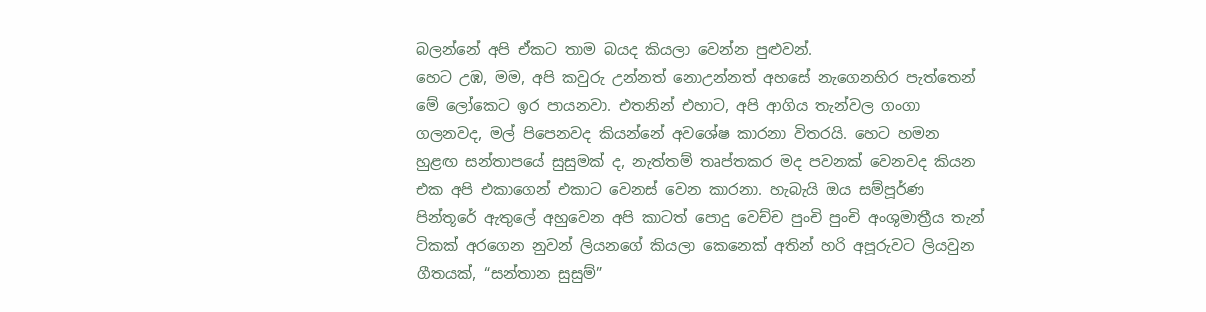බලන්නේ අපි ඒකට තාම බයද කියලා වෙන්න පුළුවන්.
හෙට උඹ, මම, අපි කවුරු උන්නත් නොඋන්නත් අහසේ නැගෙනහිර පැත්තෙන් මේ ලෝකෙට ඉර පායනවා. එතනින් එහාට, අපි ආගිය තැන්වල ගංගා ගලනවද, මල් පිපෙනවද කියන්නේ අවශේෂ කාරනා විතරයි. හෙට හමන හුළඟ සන්තාපයේ සුසුමක් ද, නැත්තම් තෘප්තකර මද පවනක් වෙනවද කියන එක අපි එකාගෙන් එකාට වෙනස් වෙන කාරනා. හැබැයි ඔය සම්පූර්ණ පින්තූරේ ඇතුලේ අහුවෙන අපි කාටත් පොදු වෙච්ච පුංචි පුංචි අංශුමාත්‍රීය තැන් ටිකක් අරගෙන නුවන් ලියනගේ කියලා කෙනෙක් අතින් හරි අපූරුවට ලියවුන ගීතයක්, “සන්තාන සුසුම්”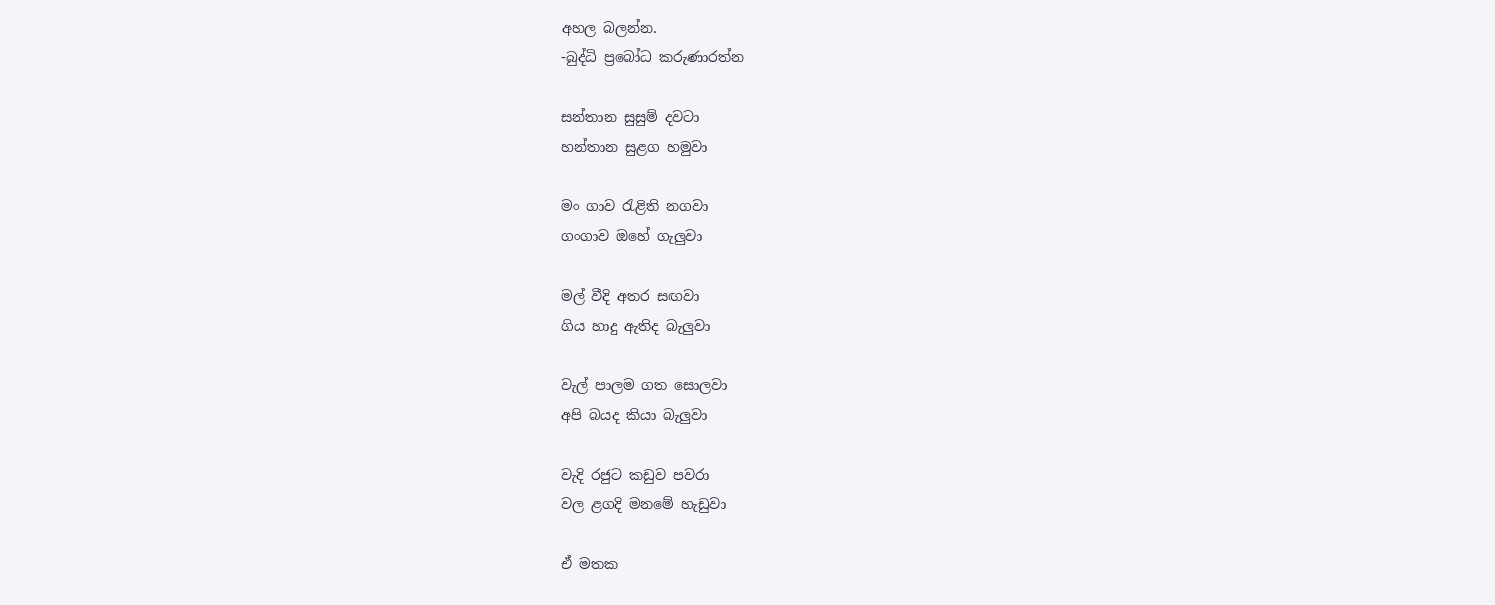අහල බලන්න.
-බුද්ධි ප්‍රබෝධ කරුණාරත්න

සන්තාන සුසුම් දවටා
හන්තාන සුළග හමුවා

මං ගාව රැළිති නගවා
ගංගාව ඔහේ ගැලුවා

මල් වීදි අතර සඟවා
ගිය හාදු ඇතිද බැලුවා

වැල් පාලම ගත සොලවා
අපි බයද කියා බැලුවා

වැදි රජුට කඩුව පවරා
වල ළගදි මනමේ හැඩුවා

ඒ මතක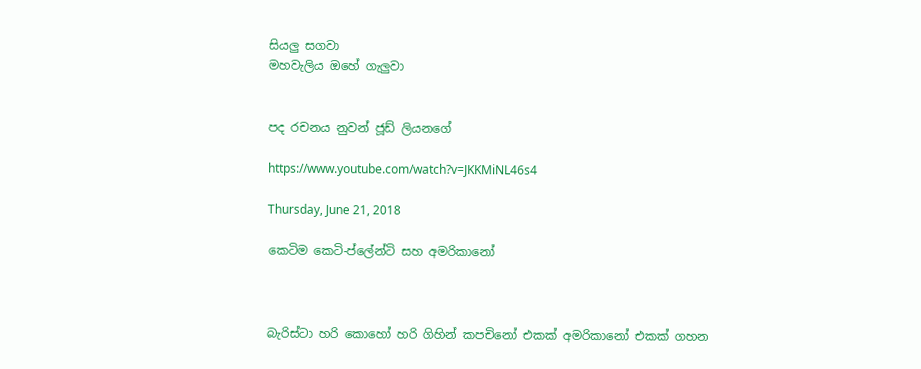සියලු සගවා
මහවැලිය ඔහේ ගැලුවා


පද රචනය නුවන් ජූඩ් ලියනගේ

https://www.youtube.com/watch?v=JKKMiNL46s4

Thursday, June 21, 2018

කෙටිම කෙටි-ප්ලේන්ටි සහ අමරිකානෝ



බැරිස්ටා හරි කොහෝ හරි ගිහින් කපචිනෝ එකක් අමරිකානෝ එකක් ගහන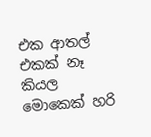එක ආතල් එකක් නෑ කියල මොකෙක් හරි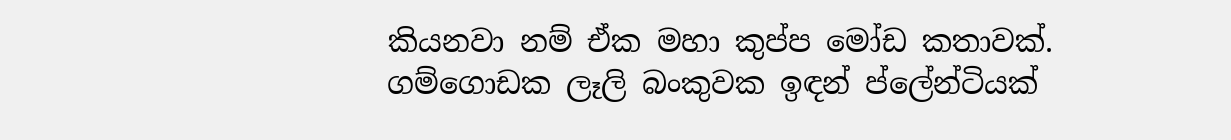කියනවා නම් ඒක මහා කුප්ප මෝඩ කතාවක්. ගම්ගොඩක ලෑලි බංකුවක ඉඳන් ප්ලේන්ටියක්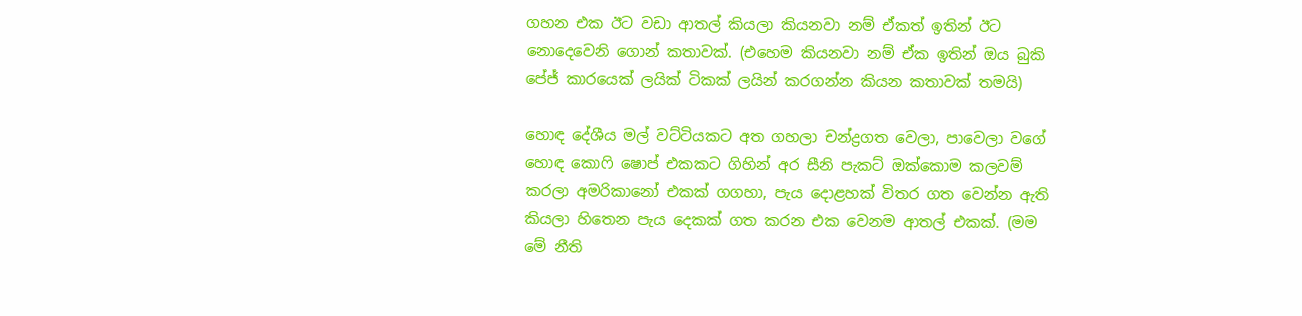ගහන එක ඊට වඩා ආතල් කියලා කියනවා නම් ඒකත් ඉතින් ඊට නොදෙවෙනි ගොන් කතාවක්. (එහෙම කියනවා නම් ඒක ඉතින් ඔය බුකි පේජ් කාරයෙක් ලයික් ටිකක් ලයින් කරගන්න කියන කතාවක් තමයි)

හොඳ දේශීය මල් වට්ටියකට අත ගහලා චන්ද්‍රගත වෙලා, පාවෙලා වගේ හොඳ කොෆි ෂොප් එකකට ගිහින් අර සීනි පැකට් ඔක්කොම කලවම් කරලා අමරිකානෝ එකක් ගගහා, පැය දොළහක් විතර ගත වෙන්න ඇති කියලා හිතෙන පැය දෙකක් ගත කරන එක වෙනම ආතල් එකක්. (මම මේ නීති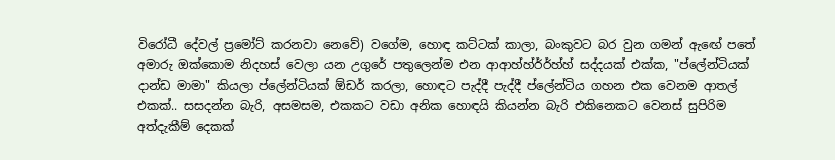විරෝධී දේවල් ප්‍රමෝට් කරනවා නෙවේ) වගේම, හොඳ කට්ටක් කාලා, බංකුවට බර වුන ගමන් ඇඟේ පතේ අමාරු ඔක්කොම නිදහස් වෙලා යන උගුරේ පතුලෙන්ම එන ආආහ්හ්ර්ර්හ්හ් සද්දයක් එක්ක, "ප්ලේන්ටියක් දාන්ඩ මාමා" කියලා ප්ලේන්ටියක් ඕඩර් කරලා, හොඳට පැද්දී පැද්දී ප්ලේන්ටිය ගහන එක වෙනම ආතල් එකක්.. සසදන්න බැරි, අසමසම, එකකට වඩා අනික හොඳයි කියන්න බැරි එකිනෙකට වෙනස් සුපිරිම අත්දැකීම් දෙකක්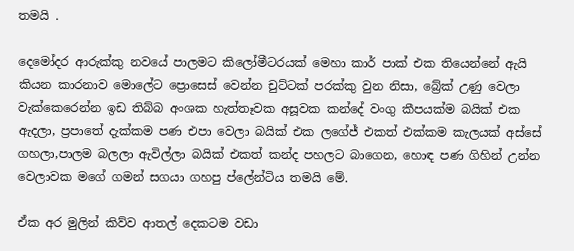තමයි .

දෙමෝදර ආරුක්කු නවයේ පාලමට කිලෝමීටරයක් මෙහා කාර් පාක් එක තියෙන්නේ ඇයි කියන කාරනාව මොලේට ප්‍රොසෙස් වෙන්න චුට්ටක් පරක්කු වුන නිසා, බ්‍රේක් උණු වෙලා වැක්කෙරෙන්න ඉඩ තිබ්බ අංශක හැත්තෑවක අසූවක කන්දේ වංගු කීපයක්ම බයික් එක ඇදලා, ප්‍රපාතේ දැක්කම පණ එපා වෙලා බයික් එක ලගේජ් එකත් එක්කම කැලයක් අස්සේ ගහලා,පාලම බලලා ඇවිල්ලා බයික් එකත් කන්ද පහලට බාගෙන, හොඳ පණ ගිහින් උන්න වෙලාවක මගේ ගමන් සගයා ගහපු ප්ලේන්ටිය තමයි මේ.

ඒක අර මුලින් කිව්ව ආතල් දෙකටම වඩා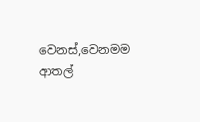වෙනස්,වෙනමම ආතල්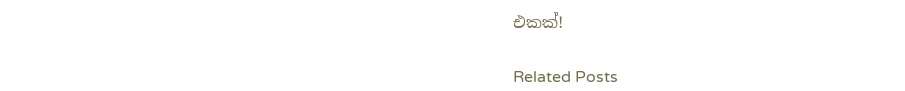එකක්!


Related Posts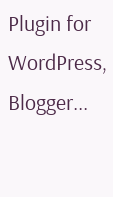Plugin for WordPress, Blogger...